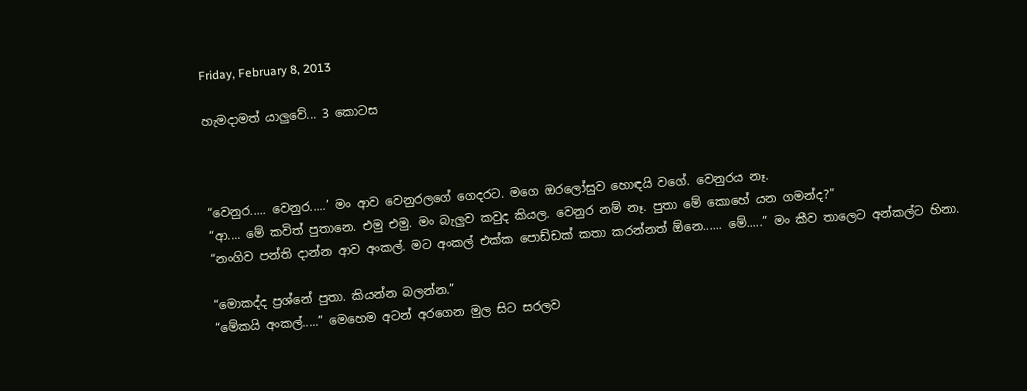Friday, February 8, 2013

හැමදාමත් යාලුවේ... 3 කොටස



“වෙනුර..... වෙනුර.....’ මං ආව වෙනුරලගේ ගෙදරට. මගෙ ඔරලෝසුව හොඳයි වගේ. වෙනුරය නෑ.
“ආ.... මේ කවිත් පුතානෙ. එමු එමු. මං බැලුව කවුද කියල. වෙනුර නම් නෑ. පුතා මේ කොහේ යන ගමන්ද?”
“නංගිව පන්ති දාන්න ආව අංකල්. මට අංකල් එක්ක පොඩ්ඩක් කතා කරන්නත් ඕනෙ...... මේ.....” මං කීව තාලෙට අන්කල්ට හිනා.

“මොකද්ද ප්‍රශ්නේ පුතා. කියන්න බලන්න.”
“මේකයි අංකල්.....” මෙහෙම අටන් අරගෙන මුල සිට සරලව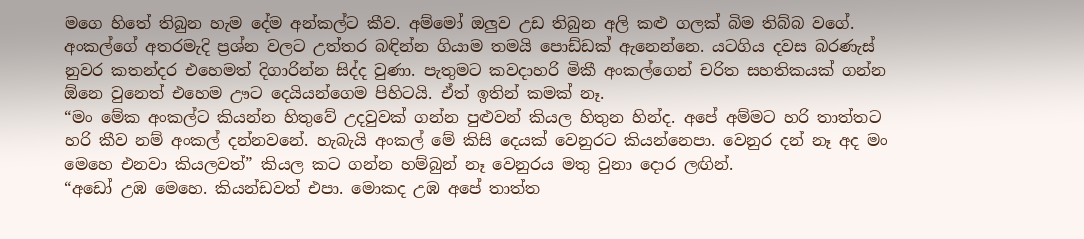මගෙ හිතේ තිබුන හැම දේම අන්කල්ට කීව. අම්මෝ ඔලුව උඩ තිබුන අලි කළු ගලක් බිම තිබ්බ වගේ.
අංකල්ගේ අතරමැදි ප්‍රශ්න වලට උත්තර බඳින්න ගියාම තමයි පොඩ්ඩක් ඇනෙන්නෙ. යටගිය දවස බරණැස් නුවර කතන්දර එහෙමත් දිගාරින්න සිද්ද වුණා. පැතුමට කවදාහරි මිකී අංකල්ගෙන් චරිත සහතිකයක් ගන්න ඕනෙ වුනෙත් එහෙම ඌට දෙයියන්ගෙම පිහිටයි. ඒත් ඉතින් කමක් නෑ.
“මං මේක අංකල්ට කියන්න හිතුවේ උදවුවක් ගන්න පුළුවන් කියල හිතුන හින්ද. අපේ අම්මට හරි තාත්තට හරි කීව නම් අංකල් දන්නවනේ. හැබැයි අංකල් මේ කිසි දෙයක් වෙනුරට කියන්නෙපා. වෙනුර දන් නෑ අද මං මෙහෙ එනවා කියලවත්” කියල කට ගන්න හම්බුන් නෑ වෙනුරය මතු වුනා දොර ලඟින්.
“අඩෝ උඹ මෙහෙ. කියන්ඩවත් එපා. මොකද උඹ අපේ තාත්ත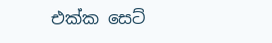එක්ක සෙට්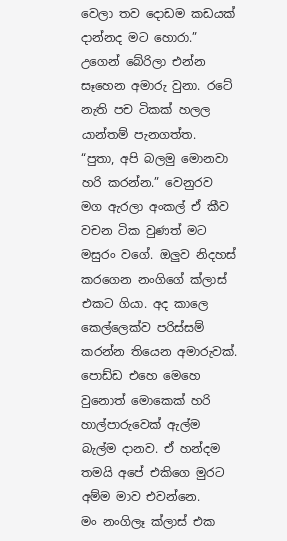වෙලා තව දොඩම කඩයක් දාන්නද මට හොරා.” උගෙන් බේරිලා එන්න සෑහෙන අමාරු වුනා. රටේ නැති පච ටිකක් හලල යාන්තම් පැනගත්ත.
“පුතා, අපි බලමු මොනවා හරි කරන්න.” වෙනුරව මග ඇරලා අංකල් ඒ කීව වචන ටික වුණත් මට මසුරං වගේ. ඔලුව නිදහස් කරගෙන නංගිගේ ක්ලාස් එකට ගියා. අද කාලෙ කෙල්ලෙක්ව පරිස්සම් කරන්න තියෙන අමාරුවක්. පොඩ්ඩ එහෙ මෙහෙ වුනොත් මොකෙක් හරි හාල්පාරුවෙක් ඇල්ම බැල්ම දානව. ඒ හන්දම තමයි අපේ එකිගෙ මුරට අම්ම මාව එවන්නෙ.
මං නංගිලෑ ක්ලාස් එක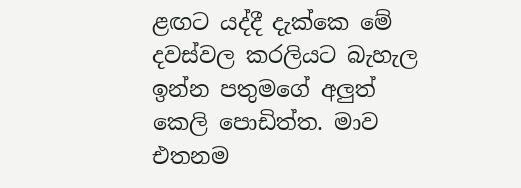ළඟට යද්දී දැක්කෙ මේ දවස්වල කරලියට බැහැල ඉන්න පතුමගේ අලුත් කෙලි පොඩිත්ත. මාව එතනම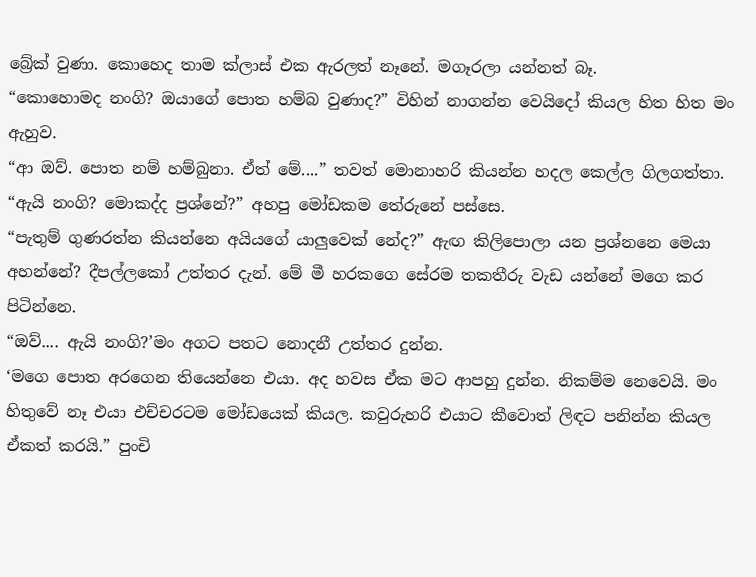බ්‍රේක් වුණා. කොහෙද තාම ක්ලාස් එක ඇරලත් නෑනේ. මගෑරලා යන්නත් බෑ.
“කොහොමද නංගි? ඔයාගේ පොත හම්බ වුණාද?” විහින් නාගන්න වෙයිදෝ කියල හිත හිත මං ඇහුව.
“ආ ඔව්. පොත නම් හම්බුනා. ඒත් මේ....” තවත් මොනාහරි කියන්න හදල කෙල්ල ගිලගත්තා.
“ඇයි නංගි? මොකද්ද ප්‍රශ්නේ?” අහපු මෝඩකම තේරුනේ පස්සෙ.
“පැතුම් ගුණරත්න කියන්නෙ අයියගේ යාලුවෙක් නේද?” ඇඟ කිලිපොලා යන ප්‍රශ්නනෙ මෙයා අහන්නේ? දීපල්ලකෝ උත්තර දැන්. මේ මී හරකගෙ සේරම තකතීරු වැඩ යන්නේ මගෙ කර පිටින්නෙ.
“ඔව්.... ඇයි නංගි?’මං අගට පතට නොදනී උත්තර දුන්න.
‘මගෙ පොත අරගෙන තියෙන්නෙ එයා. අද හවස ඒක මට ආපහු දුන්න. නිකම්ම නෙවෙයි. මං හිතුවේ නෑ එයා එච්චරටම මෝඩයෙක් කියල. කවුරුහරි එයාට කීවොත් ලිඳට පනින්න කියල ඒකත් කරයි.” පුංචි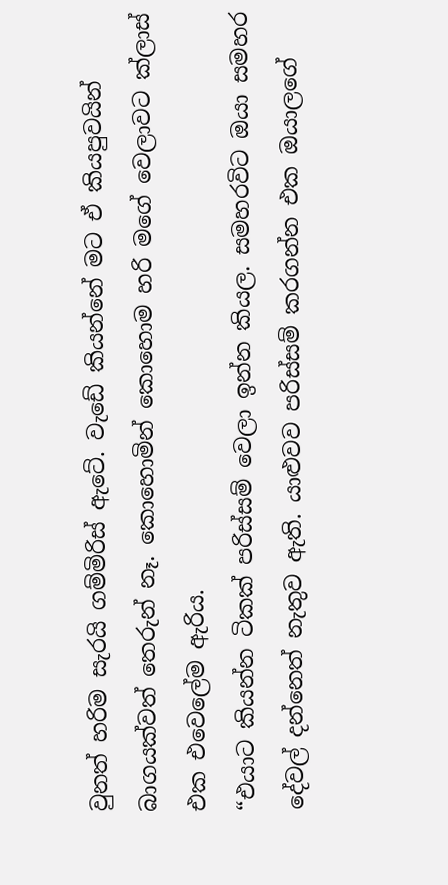වුනත් හරිම සැරයි ගම්මිරිස් ඇටේ. වැඩේ කියන්නේ මට ඒ කියපුවයින් බාගයක්වත් තෙරුන් නෑ. කොහොමින් කොහොම හරි මගේ වෙලාවට ක්ලාස් එක එවෙලේම ඇරිය.
“එයාට කියන්න ටිකක් පරිස්සම් වෙලා ඉන්න කියල. සමහරවිට ඔයා සමහර දේවල් දන්නෙත් නැතුව ඇති. යාළුවව පරිස්සම් කරගන්න එක ඔයාලගේ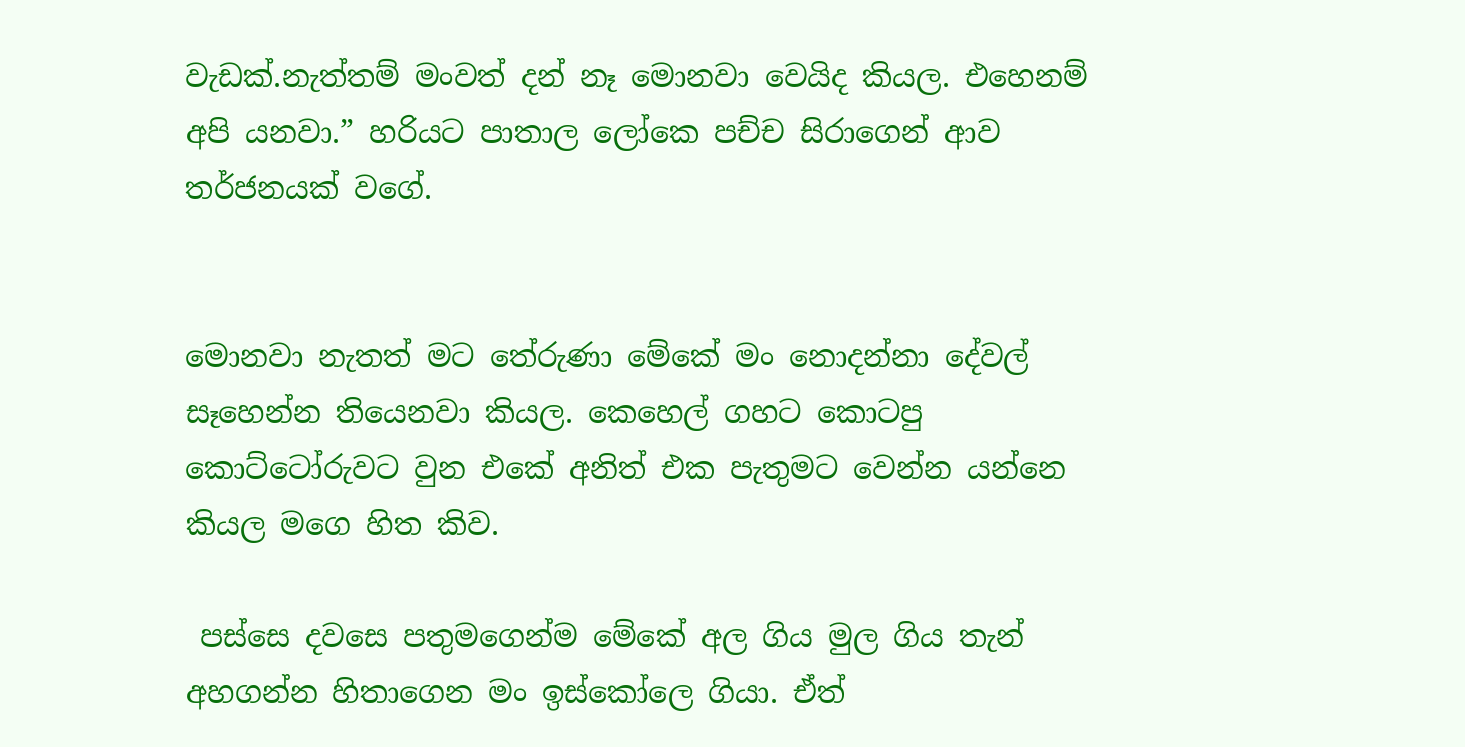වැඩක්.නැත්තම් මංවත් දන් නෑ මොනවා වෙයිද කියල. එහෙනම් අපි යනවා.” හරියට පාතාල ලෝකෙ පච්ච සිරාගෙන් ආව තර්ජනයක් වගේ.


මොනවා නැතත් මට තේරුණා මේකේ මං නොදන්නා දේවල් සෑහෙන්න තියෙනවා කියල. කෙහෙල් ගහට කොටපු කොට්ටෝරුවට වුන එකේ අනිත් එක පැතුමට වෙන්න යන්නෙ කියල මගෙ හිත කිව.

 පස්සෙ දවසෙ පතුමගෙන්ම මේකේ අල ගිය මුල ගිය තැන් අහගන්න හිතාගෙන මං ඉස්කෝලෙ ගියා. ඒත්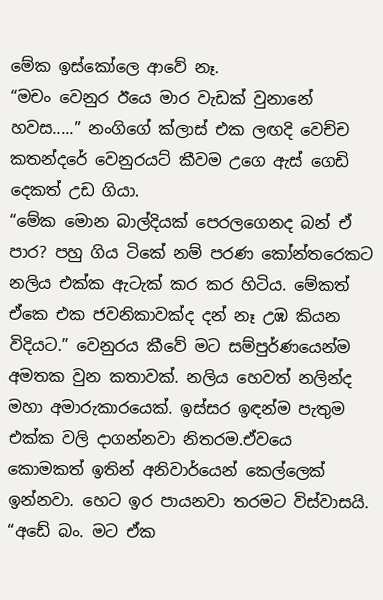මේක ඉස්කෝලෙ ආවේ නෑ.
“මචං වෙනුර ඊයෙ මාර වැඩක් වුනානේ හවස.....” නංගිගේ ක්ලාස් එක ලඟදි වෙච්ච කතන්දරේ වෙනුරයට් කීවම උගෙ ඇස් ගෙඩි දෙකත් උඩ ගියා.
“මේක මොන බාල්දියක් පෙරලගෙනද බන් ඒ පාර? පහු ගිය ටිකේ නම් පරණ කෝන්තරෙකට නලිය එක්ක ඇටැක් කර කර හිටිය. මේකත් ඒකෙ එක ජවනිකාවක්ද දන් නෑ උඹ කියන විදියට.” වෙනුරය කීවේ මට සම්පුර්ණයෙන්ම අමතක වුන කතාවක්. නලිය හෙවත් නලින්ද මහා අමාරුකාරයෙක්. ඉස්සර ඉඳන්ම පැතුම එක්ක වලි දාගන්නවා නිතරම.ඒවයෙ කොමකත් ඉතින් අනිවාර්යෙන් කෙල්ලෙක් ඉන්නවා. හෙට ඉර පායනවා තරමට විස්වාසයි.
“අඩේ බං. මට ඒක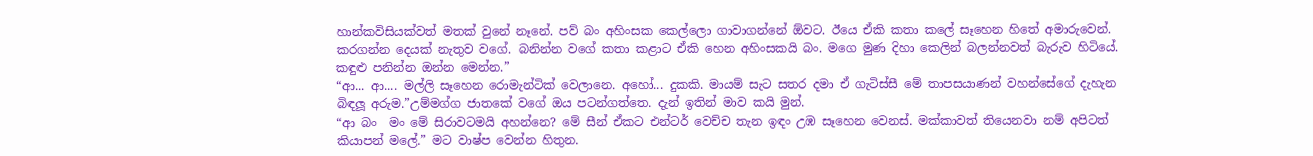හාන්කවිසියක්වත් මතක් වුනේ නෑනේ. පව් බං අහිංසක කෙල්ලො ගාවාගන්නේ ඕවට. ඊයෙ ඒකි කතා කලේ සෑහෙන හිතේ අමාරුවෙන්. කරගන්න දෙයක් නැතුව වගේ. බනින්න වගේ කතා කළාට ඒකි හෙන අහිංසකයි බං. මගෙ මුණ දිහා කෙලින් බලන්නවත් බැරුව හිටියේ. කඳුළු පනින්න ඔන්න මෙන්න.”
“ආ... ආ.... මල්ලි සෑහෙන රොමැන්ටික් වෙලානෙ. අහෝ... දුකකි. මායම් සැට සතර දමා ඒ ගැටිස්සී මේ තාපසයාණන් වහන්සේගේ දැහැන බිඳලූ අරුම.”උම්මග්ග ජාතකේ වගේ ඔය පටන්ගත්තෙ. දැන් ඉතින් මාව කයි මුන්.
“ආ බං  මං මේ සිරාවටමයි අහන්නෙ? මේ සීන් ඒකට එන්ටර් වෙච්ච තැන ඉඳං උඹ සෑහෙන වෙනස්. මක්කාවත් තියෙනවා නම් අපිටත් කියාපන් මලේ.” මට වාෂ්ප වෙන්න හිතුන.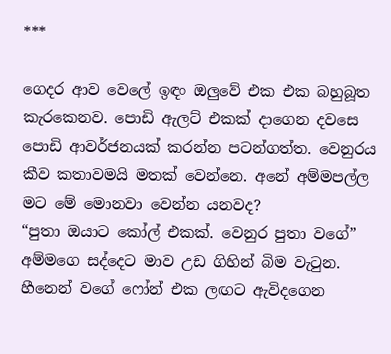***

ගෙදර ආව වෙලේ ඉඳං ඔලුවේ එක එක බහුබූත කැරකෙනව. පොඩි ඇලට් එකක් දාගෙන දවසෙ පොඩි ආවර්ජනයක් කරන්න පටන්ගත්ත. වෙනුරය කීව කතාවමයි මතක් වෙන්නෙ. අනේ අම්මපල්ල මට මේ මොනවා වෙන්න යනවද?
“පුතා ඔයාට කෝල් එකක්. වෙනුර පුතා වගේ” අම්මගෙ සද්දෙට මාව උඩ ගිහින් බිම වැටුන. හීනෙන් වගේ ෆෝන් එක ලඟට ඇවිදගෙන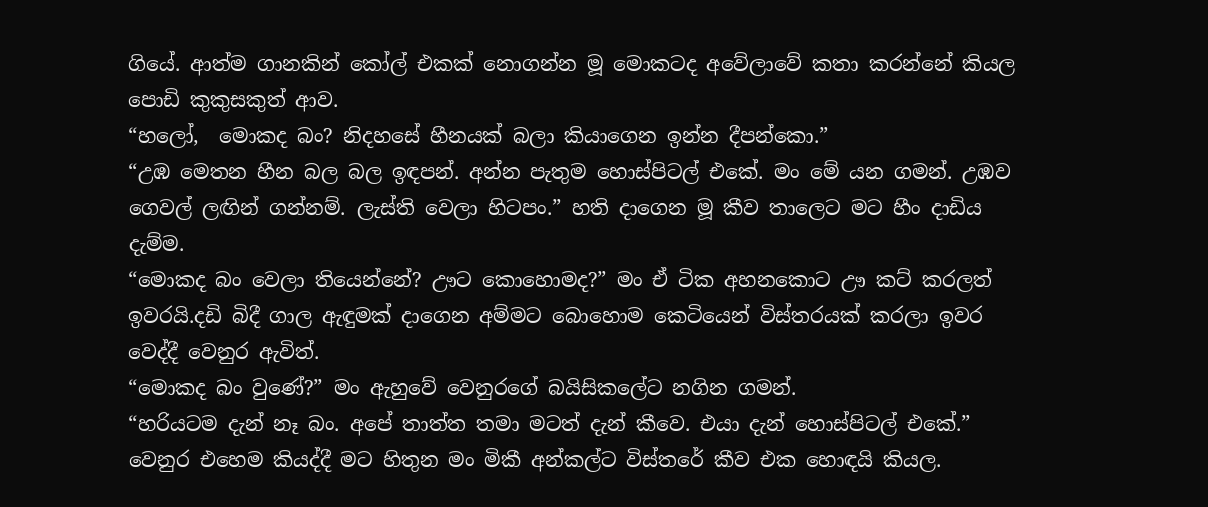ගියේ. ආත්ම ගානකින් කෝල් එකක් නොගන්න මූ මොකටද අවේලාවේ කතා කරන්නේ කියල පොඩි කුකුසකුත් ආව.
“හලෝ,  මොකද බං? නිදහසේ හීනයක්‌ බලා කියාගෙන ඉන්න දීපන්කො.”
“උඹ මෙතන හීන බල බල ඉඳපන්. අන්න පැතුම හොස්පිටල් එකේ. මං මේ යන ගමන්. උඹව ගෙවල් ලඟින් ගන්නම්. ලැස්ති වෙලා හිටපං.” හති දාගෙන මූ කීව තාලෙට මට හීං දාඩිය දැම්ම.
“මොකද බං වෙලා තියෙන්නේ? ඌට කොහොමද?” මං ඒ ටික අහනකොට ඌ කට් කරලත් ඉවරයි.දඩි බිදී ගාල ඇඳුමක් දාගෙන අම්මට බොහොම කෙටියෙන් විස්තරයක් කරලා ඉවර වෙද්දී වෙනුර ඇවිත්.
“මොකද බං වුණේ?” මං ඇහුවේ වෙනුරගේ බයිසිකලේට නගින ගමන්.
“හරියටම දැන් නෑ බං. අපේ තාත්ත තමා මටත් දැන් කීවෙ. එයා දැන් හොස්පිටල් එකේ.” වෙනුර එහෙම කියද්දී මට හිතුන මං මිකී අන්කල්ට විස්තරේ කීව එක හොඳයි කියල.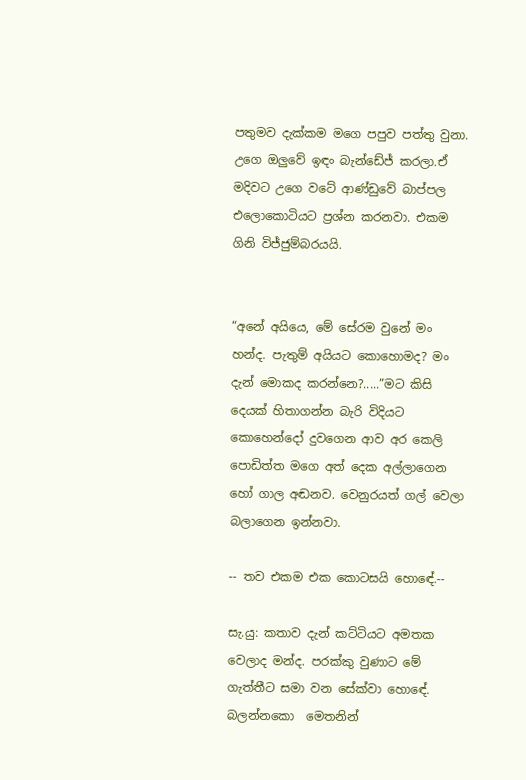පතුමව දැක්කම මගෙ පපුව පත්තු වුනා. උගෙ ඔලුවේ ඉඳං බැන්ඩේජ් කරලා.ඒ මදිවට උගෙ වටේ ආණ්ඩුවේ බාප්පල එලොකොටියට ප්‍රශ්න කරනවා. එකම ගිනි විජ්ජුම්බරයයි.


“අනේ අයියෙ, මේ සේරම වුනේ මං හන්ද. පැතුම් අයියට කොහොමද? මං දැන් මොකද කරන්නෙ?.....”මට කිසි දෙයක් හිතාගන්න බැරි විදියට කොහෙන්දෝ දුවගෙන ආව අර කෙලි පොඩිත්ත මගෙ අත් දෙක අල්ලාගෙන හෝ ගාල අඬනව. වෙනුරයත් ගල් වෙලා බලාගෙන ඉන්නවා.

-- තව එකම එක කොටසයි හොඳේ.--

සැ.යු: කතාව දැන් කට්ටියට අමතක වෙලාද මන්ද. පරක්කු වුණාට මේ ගැත්තීට සමා වන සේක්වා හොඳේ.
බලන්නකො  මෙතනින්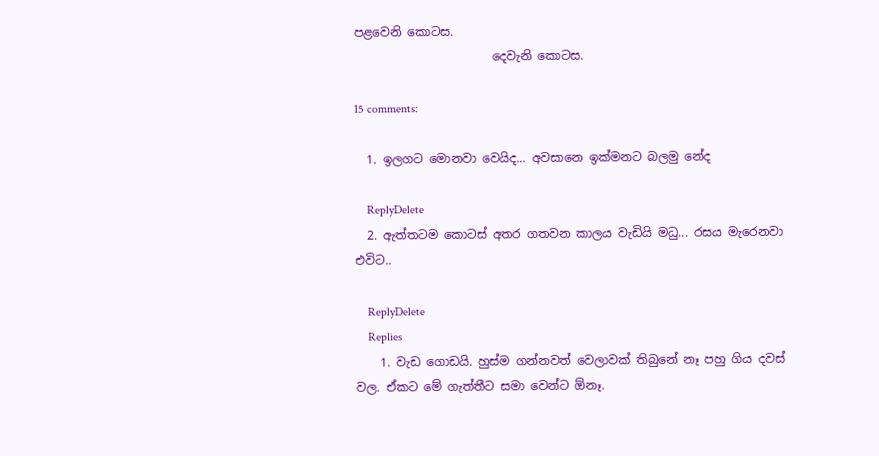පළවෙනි කොටස.
                       දෙවැනි කොටස.

15 comments:

  1. ඉලගට මොනවා වෙයිද... අවසානෙ ඉක්මනට බලමු නේද

    ReplyDelete
  2. ඇත්තටම කොටස් අතර ගතවන කාලය වැඩියි මධු... රසය මැරෙනවා එවිට..

    ReplyDelete
    Replies
    1. වැඩ ගොඩයි. හුස්ම ගන්නවත් වෙලාවක් තිබුනේ නෑ පහු ගිය දවස් වල. ඒකට මේ ගැත්තීට සමා වෙන්ට ඕනෑ.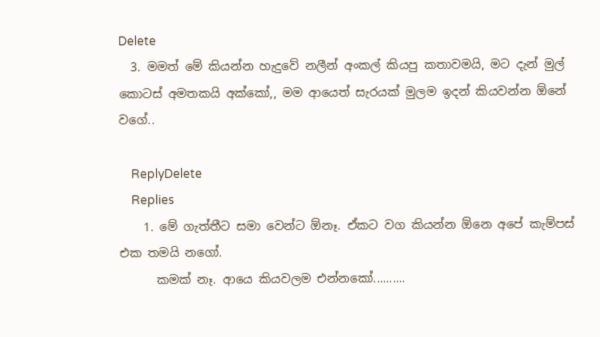Delete
  3. මමත් මේ කියන්න හැදුවේ නලීන් අංකල් කියපු කතාවමයි, මට දැන් මුල් කොටස් අමතකයි අක්කෝ,, මම ආයෙත් සැරයක් මුලම ඉදන් කියවන්න ඕනේ වගේ..

    ReplyDelete
    Replies
    1. මේ ගැත්තීට සමා වෙන්ට ඕනෑ. ඒකට වග කියන්න ඕනෙ අපේ කැම්පස් එක තමයි නගෝ.
      කමක් නෑ. ආයෙ කියවලම එන්නකෝ..........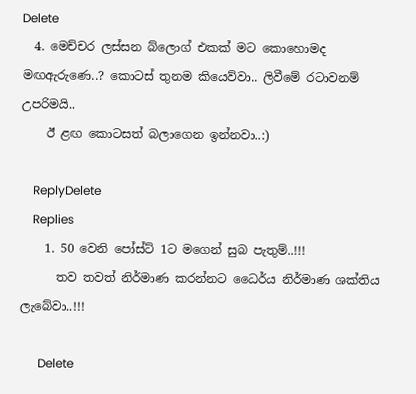Delete
  4. මෙච්චර ලස්සන බ්ලොග් එකක් මට කොහොමද මඟඇරුණෙ..? කොටස් තුනම කියෙව්වා.. ලිවීමේ රටාවනම් උපරිමයි..
    ඊ ළඟ කොටසත් බලාගෙන ඉන්නවා..:)

    ReplyDelete
    Replies
    1. 50 වෙනි පෝස්ට් 1ට මගෙන් සුබ පැතුම්..!!!
      තව තවත් නිර්මාණ කරන්නට ධෛර්ය නිර්මාණ ශක්තිය ලැබේවා..!!!

      Delete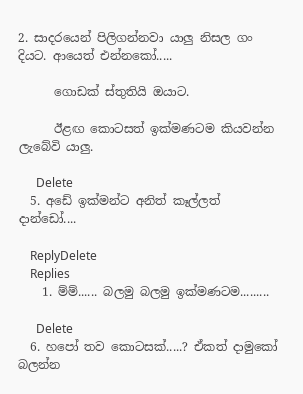2. සාදරයෙන් පිලිගන්නවා යාලු නිසල ගං දියට. ආයෙත් එන්නකෝ.....

      ගොඩක් ස්තුතියි ඔයාට.

      ඊළඟ කොටසත් ඉක්මණටම කියවන්න ලැබේවි යාලු.

      Delete
  5. අඩේ ඉක්මන්ට අනිත් කෑල්ලත් දාන්ඩෝ....

    ReplyDelete
    Replies
    1. ම්ම්...... බලමු බලමු ඉක්මණටම.........

      Delete
  6. හපෝ තව කොටසක්.....? ඒකත් දාමුකෝ බලන්න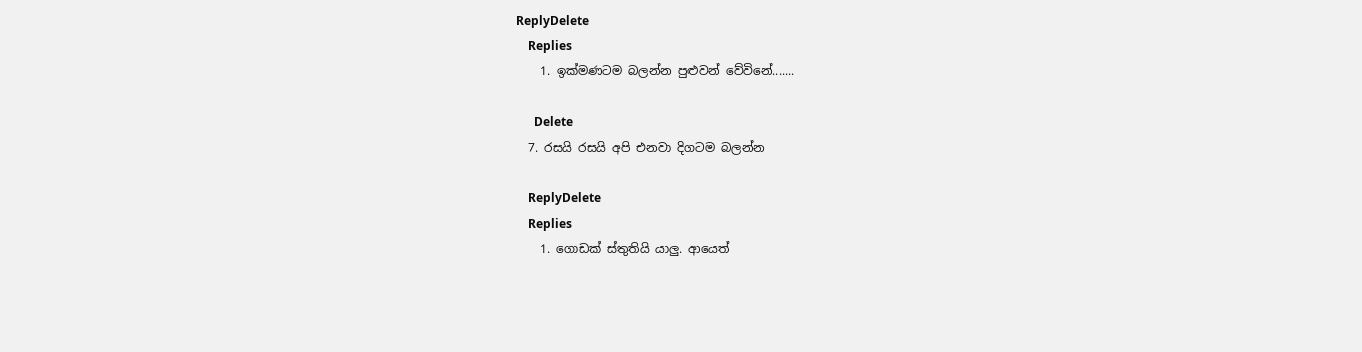ReplyDelete
    Replies
    1. ඉක්මණටම බලන්න පුළුවන් වේවිනේ.......

      Delete
  7. රසයි රසයි අපි එනවා දිගටම බලන්න

    ReplyDelete
    Replies
    1. ගොඩක් ස්තුතියි යාලු. ආයෙත්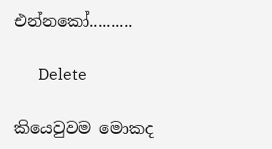එන්නකෝ..........

      Delete

කියෙවුවම මොකද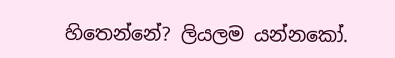හිතෙන්නේ? ලියලම යන්නකෝ.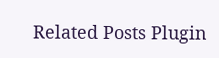Related Posts Plugin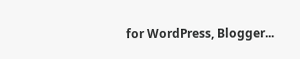for WordPress, Blogger...